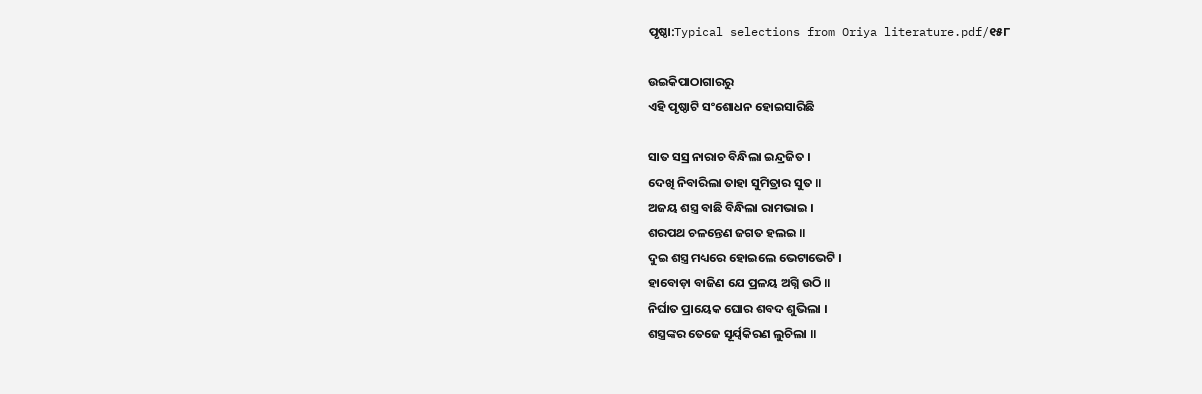ପୃଷ୍ଠା:Typical selections from Oriya literature.pdf/୧୫୮

ଉଇକିପାଠାଗାର‌ରୁ
ଏହି ପୃଷ୍ଠାଟି ସଂଶୋଧନ ହୋଇସାରିଛି

ସାତ ସସ୍ର ନାରାଚ ବିନ୍ଧିଲା ଇନ୍ଦ୍ରଜିତ ।
ଦେଖି ନିବାରିଲା ତାହା ସୁମିତ୍ରାର ସୁତ ॥
ଅଜୟ ଶସ୍ତ୍ର ବାଛି ବିନ୍ଧିଲା ରାମଭାଇ ।
ଶରପଥ ଚଳନ୍ତେଣ ଜଗତ ହଲଇ ॥
ଦୁଇ ଶସ୍ତ୍ର ମଧ୍ୟରେ ହୋଇଲେ ଭେଟାଭେଟି ।
ହାବୋଡ଼ା ବାଜିଣ ଯେ ପ୍ରଳୟ ଅଗ୍ନି ଉଠି ॥
ନିର୍ଘାତ ପ୍ରାୟେକ ଘୋର ଶବଦ ଶୁଭିଲା ।
ଶସ୍ତ୍ରଙ୍କର ତେଜେ ସୂର୍ଯ୍ବକିରଣ ଲୁଚିଲା ॥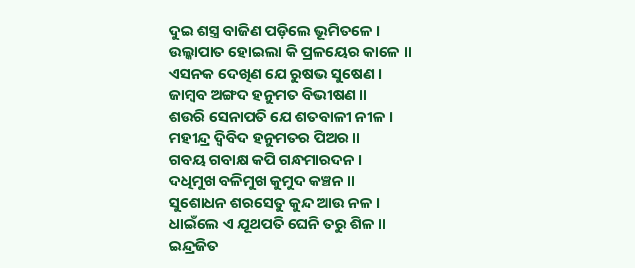ଦୁଇ ଶସ୍ତ୍ର ବାଜିଣ ପଡ଼ିଲେ ଭୂମିତଳେ ।
ଉଲ୍କାପାତ ହୋଇଲା କି ପ୍ରଳୟେର କାଳେ ॥
ଏସନକ ଦେଖିଣ ଯେ ରୁଷଭ ସୁଷେଣ ।
ଜାମ୍ବବ ଅଙ୍ଗଦ ହନୁମତ ବିଭୀଷଣ ॥
ଶଉରି ସେନାପତି ଯେ ଶତବାଳୀ ନୀଳ ।
ମହୀନ୍ଦ୍ର ଦ୍ବିବିଦ ହନୁମତର ପିଅର ॥
ଗବୟ ଗବାକ୍ଷ କପି ଗନ୍ଧମାରଦନ ।
ଦଧିମୁଖ ବଳିମୁଖ କୁମୁଦ କଞ୍ଚନ ॥
ସୁଶୋଧନ ଶରସେତୁ କୁନ୍ଦ ଆଉ ନଳ ।
ଧାଇଁଲେ ଏ ଯୂଥପତି ଘେନି ତରୁ ଶିଳ ॥
ଇନ୍ଦ୍ରଜିତ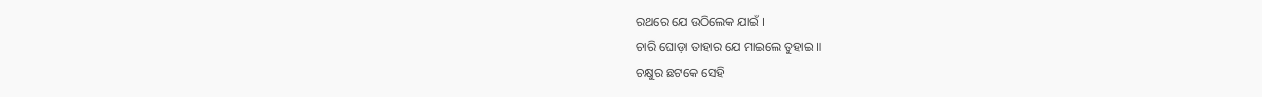ରଥରେ ଯେ ଉଠିଲେକ ଯାଇଁ ।
ଚାରି ଘୋଡ଼ା ତାହାର ଯେ ମାଇଲେ ତୁହାଇ ॥
ଚକ୍ଷୁର ଛଟକେ ସେହି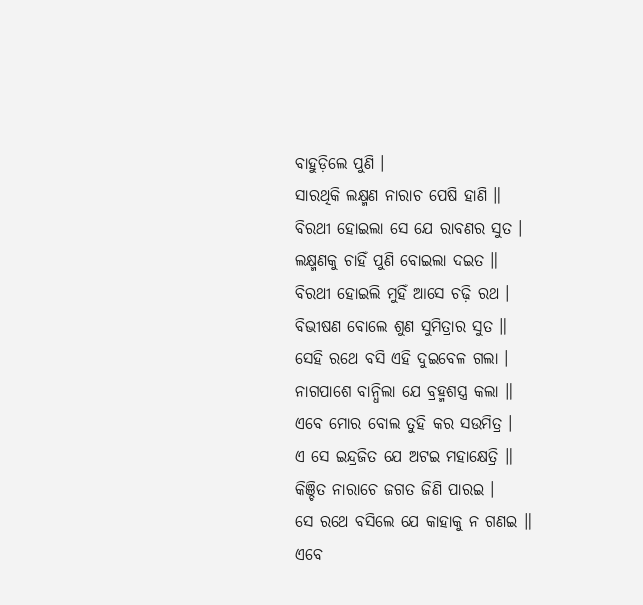ବାହୁଡ଼ିଲେ ପୁଣି ।
ସାରଥିକି ଲକ୍ଷ୍ମଣ ନାରାଚ ପେଷି ହାଣି ॥
ବିରଥୀ ହୋଇଲା ସେ ଯେ ରାବଣର ସୁତ ।
ଲକ୍ଷ୍ମଣକୁ ଚାହିଁ ପୁଣି ବୋଇଲା ଦଇତ ॥
ବିରଥୀ ହୋଇଲି ମୁହିଁ ଆସେ ଚଢ଼ି ରଥ ।
ବିଭୀଷଣ ବୋଲେ ଶୁଣ ସୁମିତ୍ରାର ସୁତ ॥
ସେହି ରଥେ ବସି ଏହି ଦୁଇବେଳ ଗଲା ।
ନାଗପାଶେ ବାନ୍ଧିଲା ଯେ ବ୍ରହ୍ମଶସ୍ତ୍ର କଲା ॥
ଏବେ ମୋର ବୋଲ ତୁହି କର ସଉମିତ୍ର ।
ଏ ସେ ଇନ୍ଦ୍ରଜିତ ଯେ ଅଟଇ ମହାକ୍ଷେତ୍ରି ॥
କିଞ୍ଚିତ ନାରାଚେ ଜଗତ ଜିଣି ପାରଇ ।
ସେ ରଥେ ବସିଲେ ଯେ କାହାକୁ ନ ଗଣଇ ॥
ଏବେ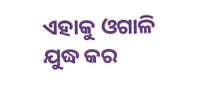ଏହାକୁ ଓଗାଳି ଯୁଦ୍ଧ କର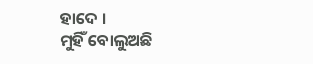ହାଦେ ।
ମୁହିଁ ବୋଲୁଅଛି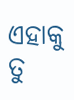ଏହାକୁ ତୁ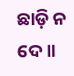ଛାଡ଼ି ନ ଦେ ॥